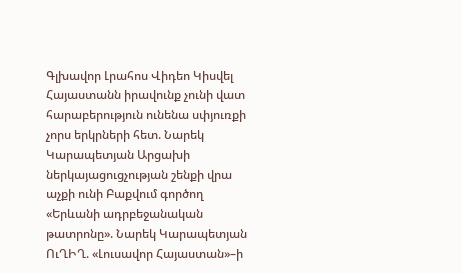Գլխավոր Լրահոս Վիդեո Կիսվել
Հայաստանն իրավունք չունի վատ հարաբերություն ունենա սփյուռքի չորս երկրների հետ. Նարեկ Կարապետյան Արցախի ներկայացուցչության շենքի վրա աչքի ունի Բաքվում գործող «Երևանի ադրբեջանական թատրոնը». Նարեկ Կարապետյան ՈւՂԻՂ. «Լուսավոր Հայաստան»–ի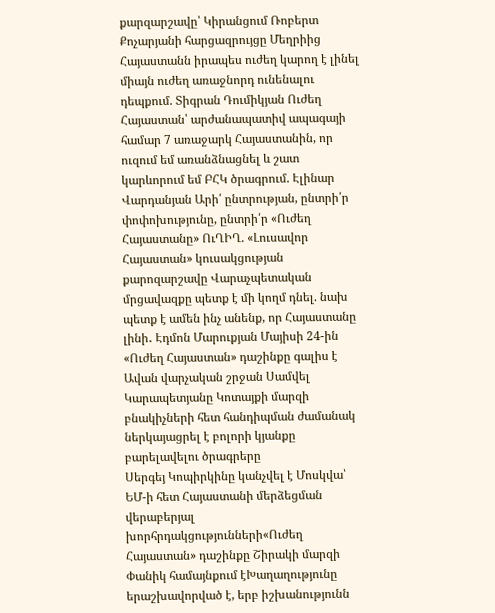քարզարշավը՝ Կիրանցում Ռոբերտ Քոչարյանի հարցազրույցը Մեղրիից Հայաստանն իրապես ուժեղ կարող է լինել միայն ուժեղ առաջնորդ ունենալու դեպքում. Տիգրան Դումիկյան Ուժեղ Հայաստան՝ արժանապատիվ ապագայի համար 7 առաջարկ Հայաստանին, որ ուզում եմ առանձնացնել և շատ կարևորում եմ ԲՀԿ ծրագրում. Էլինար Վարդանյան Արի՛ ընտրության, ընտրի՛ր փոփոխությունը, ընտրի՛ր «Ուժեղ Հայաստանը» ՈւՂԻՂ. «Լուսավոր Հայաստան» կուսակցության քարոզարշավը Վարաչպետական մրցավազքը պետք է մի կողմ դնել. նախ պետք է ամեն ինչ անենք, որ Հայաստանը լինի․ Էդմոն Մարուքյան Մայիսի 24-ին «Ուժեղ Հայաստան» դաշինքը գալիս է Ավան վարչական շրջան Սամվել Կարապետյանը Կոտայքի մարզի բնակիչների հետ հանդիպման ժամանակ ներկայացրել է բոլորի կյանքը բարելավելու ծրագրերը
Սերգեյ Կոպիրկինը կանչվել է Մոսկվա՝ ԵՄ-ի հետ Հայաստանի մերձեցման վերաբերյալ խորհրդակցությունների«Ուժեղ Հայաստան» դաշինքը Շիրակի մարզի Փանիկ համայնքում էԽաղաղությունը երաշխավորված է, երբ իշխանությունն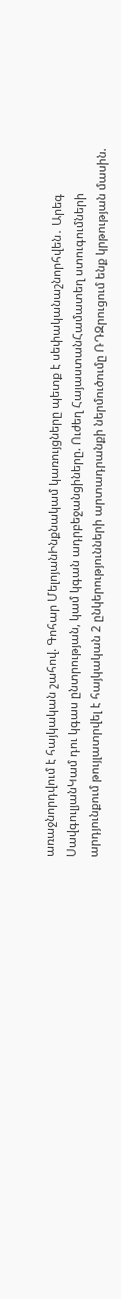առաջնորդվում է հայկական շահով. Գոհար ՄելոյանԻնքնակամ կառույցները պետք է սեփականաշնորհվեն․ Արեգ ՍավգուլյանԿամ դու կգաս ընտրության, կամ կգան ադրբեջանցիները. Ուժեղ ՀայաստանՀամատեղ ստուգումների արդյունքում թույլատրվել է հայկական 2 ընկերությունների արտադրանքի ներմուծումը ՌԴԶրուցում ենք կրթության մասին.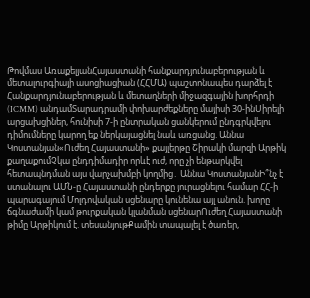Թովմաս ԱռաքելյանՀայաստանի հանքարդյունաբերության և մետալուրգիայի ասոցիացիան (ՀՀՄԱ) պաշտոնապես դարձել է Հանքարդյունաբերության և մետաղների միջազգային խորհրդի (ICMM) անդամՏարադրամի փոխարժեքները մայիսի 30-ինՍիրելի արցախցիներ, հունիսի 7-ի ընտրական ցանկերում ընդգրկվելու դիմումները կարող եք ներկայացնել նաև առցանց. Աննա Կոստանյան«Ուժեղ Հայաստանի» քայլերթը Շիրակի մարզի Արթիկ քաղաքումՉկա ընդդիմադիր որևէ ուժ, որը չի ենթարկվել հետապնդման այս վարչախմբի կողմից․ Աննա ԿոստանյանԻ՞նչ է ստանալու ԱՄՆ-ը Հայաստանի ընդերքը յուրացնելու համար ՀՀ-ի պարագայում Մոլդովական սցենարը կունենա այլ անուն. խորը ճգնաժամի կամ թուրքական կլանման սցենարՈւժեղ Հայաստանի թիմը Արթիկում է. տեսանյութՔամին տապալել է ծառեր,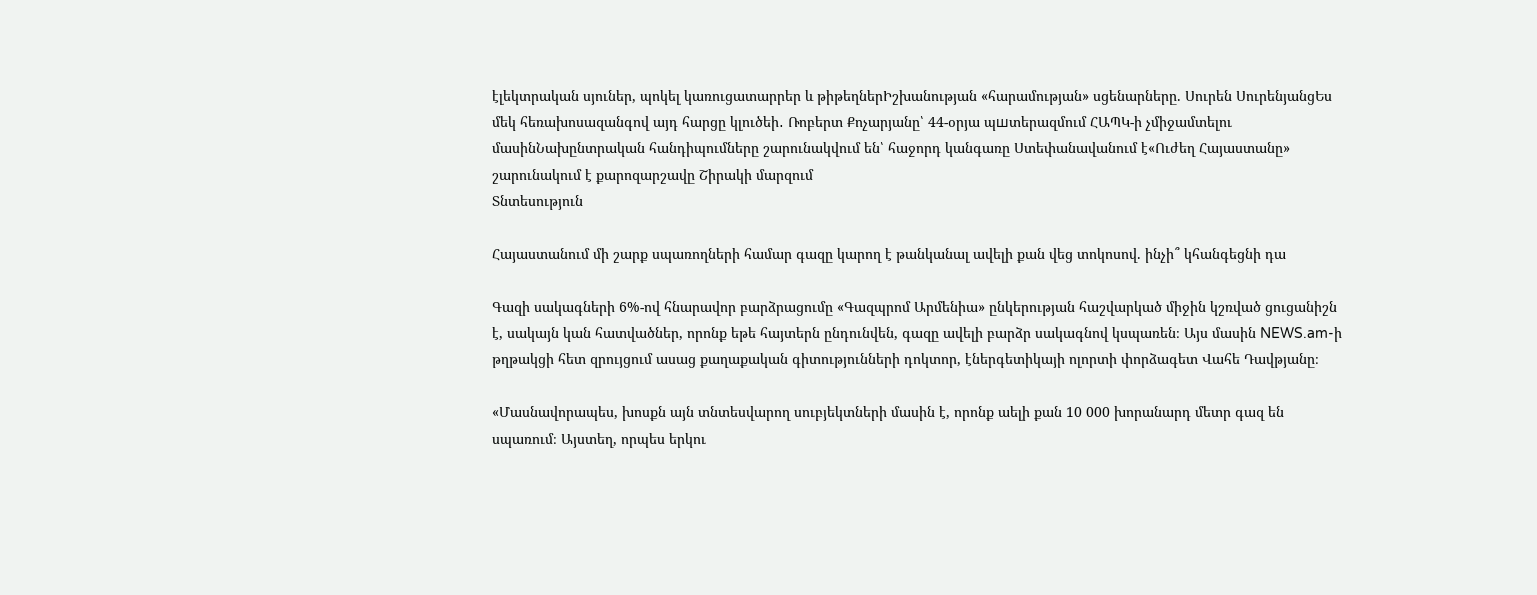էլեկտրական սյուներ, պոկել կառուցատարրեր և թիթեղներԻշխանության «հարամության» սցենարները. Սուրեն ՍուրենյանցԵս մեկ հեռախոսազանգով այդ հարցը կլուծեի․ Ռոբերտ Քոչարյանը՝ 44-օրյա պшտերազմում ՀԱՊԿ-ի չմիջամտելու մասինՆախընտրական հանդիպումները շարունակվում են՝ հաջորդ կանգառը Ստեփանավանում է«Ուժեղ Հայաստանը» շարունակում է քարոզարշավը Շիրակի մարզում
Տնտեսություն

Հայաստանում մի շարք սպառողների համար գազը կարող է թանկանալ ավելի քան վեց տոկոսով. ինչի՞ կհանգեցնի դա

Գազի սակագների 6%-ով հնարավոր բարձրացումը «Գազպրոմ Արմենիա» ընկերության հաշվարկած միջին կշռված ցուցանիշն է, սակայն կան հատվածներ, որոնք եթե հայտերն ընդունվեն, գազը ավելի բարձր սակագնով կսպառեն։ Այս մասին NEWS.am-ի թղթակցի հետ զրույցում ասաց քաղաքական գիտությունների դոկտոր, էներգետիկայի ոլորտի փորձագետ Վահե Դավթյանը։

«Մասնավորապես, խոսքն այն տնտեսվարող սուբյեկտների մասին է, որոնք աելի քան 10 000 խորանարդ մետր գազ են սպառում։ Այստեղ, որպես երկու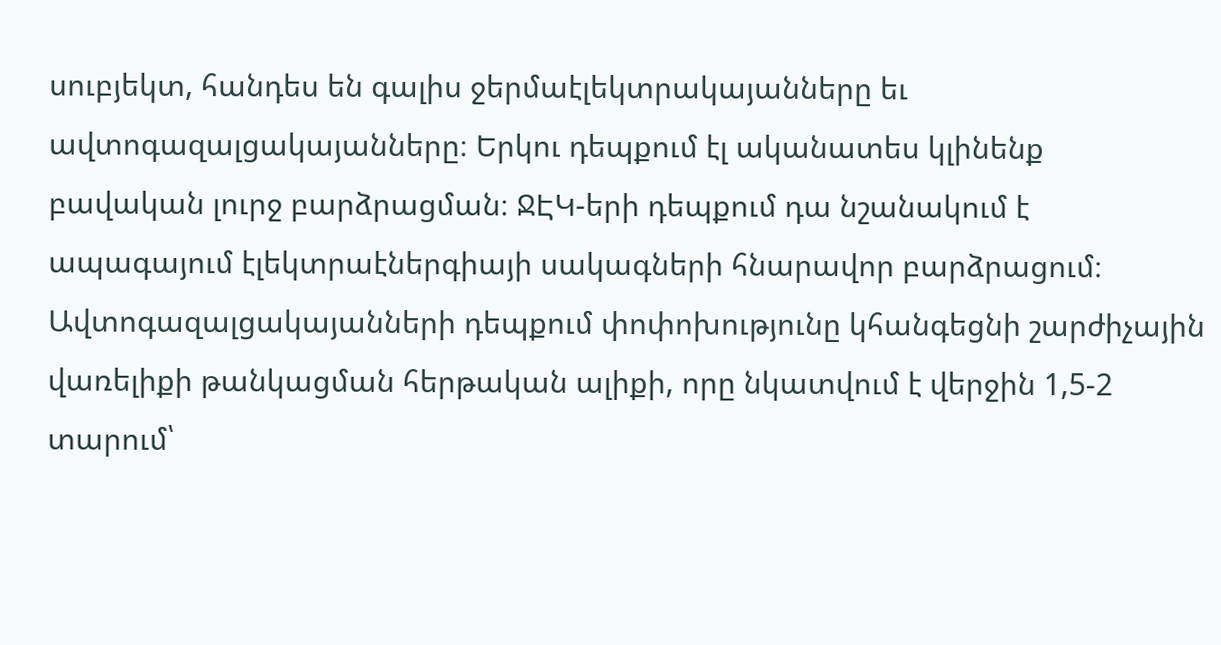սուբյեկտ, հանդես են գալիս ջերմաէլեկտրակայանները եւ ավտոգազալցակայանները։ Երկու դեպքում էլ ականատես կլինենք բավական լուրջ բարձրացման։ ՋԷԿ-երի դեպքում դա նշանակում է ապագայում էլեկտրաէներգիայի սակագների հնարավոր բարձրացում։ Ավտոգազալցակայանների դեպքում փոփոխությունը կհանգեցնի շարժիչային վառելիքի թանկացման հերթական ալիքի, որը նկատվում է վերջին 1,5-2 տարում՝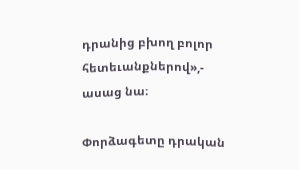դրանից բխող բոլոր հետեւանքներով»,- ասաց նա։

Փորձագետը դրական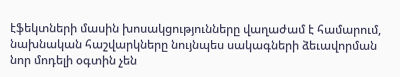էֆեկտների մասին խոսակցությունները վաղաժամ է համարում, նախնական հաշվարկները նույնպես սակագների ձեւավորման նոր մոդելի օգտին չեն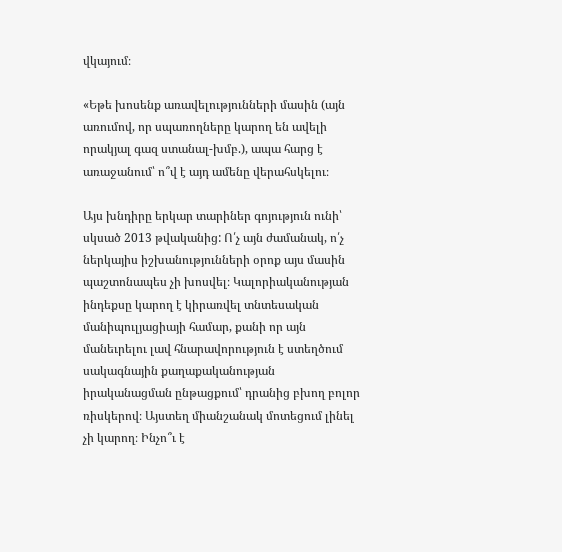վկայում։

«Եթե խոսենք առավելությունների մասին (այն առումով, որ սպառողները կարող են ավելի որակյալ գազ ստանալ-խմբ.), ապա հարց է առաջանում՝ ո՞վ է այդ ամենը վերահսկելու։

Այս խնդիրը երկար տարիներ գոյություն ունի՝ սկսած 2013 թվականից: Ո՛չ այն ժամանակ, ո՛չ ներկայիս իշխանությունների օրոք այս մասին պաշտոնապես չի խոսվել։ Կալորիականության ինդեքսը կարող է կիրառվել տնտեսական մանիպուլյացիայի համար, քանի որ այն մանեւրելու լավ հնարավորություն է ստեղծում սակագնային քաղաքականության իրականացման ընթացքում՝ դրանից բխող բոլոր ռիսկերով։ Այստեղ միանշանակ մոտեցում լինել չի կարող։ Ինչո՞ւ է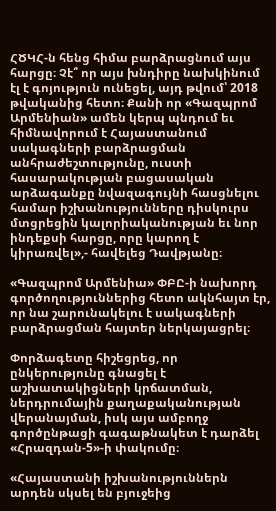ՀԾԿՀ-ն հենց հիմա բարձրացնում այս հարցը։ Չէ՞ որ այս խնդիրը նախկինում էլ է գոյություն ունեցել, այդ թվում՝ 2018 թվականից հետո։ Քանի որ «Գազպրոմ Արմենիան» ամեն կերպ պնդում եւ հիմնավորում է Հայաստանում սակագների բարձրացման անհրաժեշտությունը, ուստի հասարակության բացասական արձագանքը նվազագույնի հասցնելու համար իշխանությունները դիսկուրս մտցրեցին կալորիականության եւ նոր ինդեքսի հարցը, որը կարող է կիրառվել»,- հավելեց Դավթյանը։

«Գազպրոմ Արմենիա» ՓԲԸ-ի նախորդ գործողություններից հետո ակնհայտ էր, որ նա շարունակելու է սակագների բարձրացման հայտեր ներկայացրել։

Փորձագետը հիշեցրեց, որ ընկերությունը գնացել է աշխատակիցների կրճատման, ներդրումային քաղաքականության վերանայման, իսկ այս ամբողջ գործընթացի գագաթնակետ է դարձել «Հրազդան-5»-ի փակումը։

«Հայաստանի իշխանություններն արդեն սկսել են բյուջեից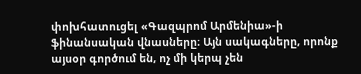փոխհատուցել «Գազպրոմ Արմենիա»-ի ֆինանսական վնասները։ Այն սակագները, որոնք այսօր գործում են, ոչ մի կերպ չեն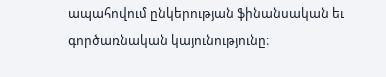ապահովում ընկերության ֆինանսական եւ գործառնական կայունությունը։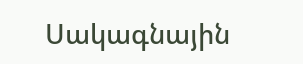Սակագնային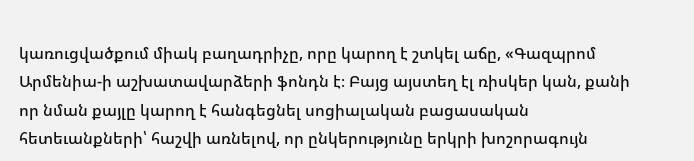կառուցվածքում միակ բաղադրիչը, որը կարող է շտկել աճը, «Գազպրոմ Արմենիա-ի աշխատավարձերի ֆոնդն է։ Բայց այստեղ էլ ռիսկեր կան, քանի որ նման քայլը կարող է հանգեցնել սոցիալական բացասական հետեւանքների՝ հաշվի առնելով, որ ընկերությունը երկրի խոշորագույն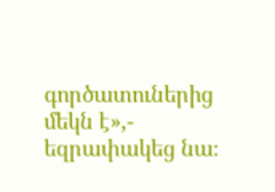գործատուներից մեկն է»,- եզրափակեց նա։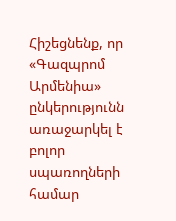Հիշեցնենք, որ «Գազպրոմ Արմենիա» ընկերությունն առաջարկել է բոլոր սպառողների համար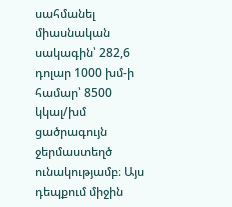սահմանել միասնական սակագին՝ 282,6 դոլար 1000 խմ-ի համար՝ 8500 կկալ/խմ ցածրագույն ջերմաստեղծ ունակությամբ։ Այս դեպքում միջին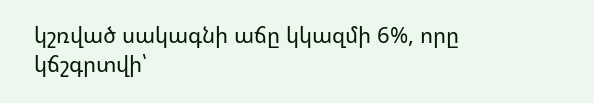կշռված սակագնի աճը կկազմի 6%, որը կճշգրտվի՝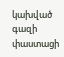կախված գազի փաստացի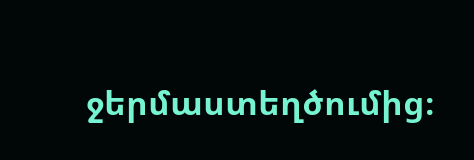ջերմաստեղծումից։